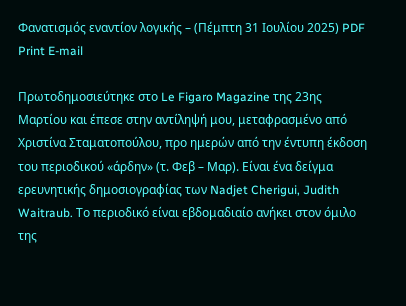Φανατισμός εναντίον λογικής – (Πέμπτη 31 Ιουλίου 2025) PDF Print E-mail

Πρωτοδημοσιεύτηκε στο Le Figaro Magazine της 23ης Μαρτίου και έπεσε στην αντίληψή μου, μεταφρασμένο από Χριστίνα Σταματοπούλου, προ ημερών από την έντυπη έκδοση του περιοδικού «άρδην» (τ. Φεβ – Μαρ). Είναι ένα δείγμα ερευνητικής δημοσιογραφίας των Nadjet Cherigui, Judith Waitraub. Το περιοδικό είναι εβδομαδιαίο ανήκει στον όμιλο της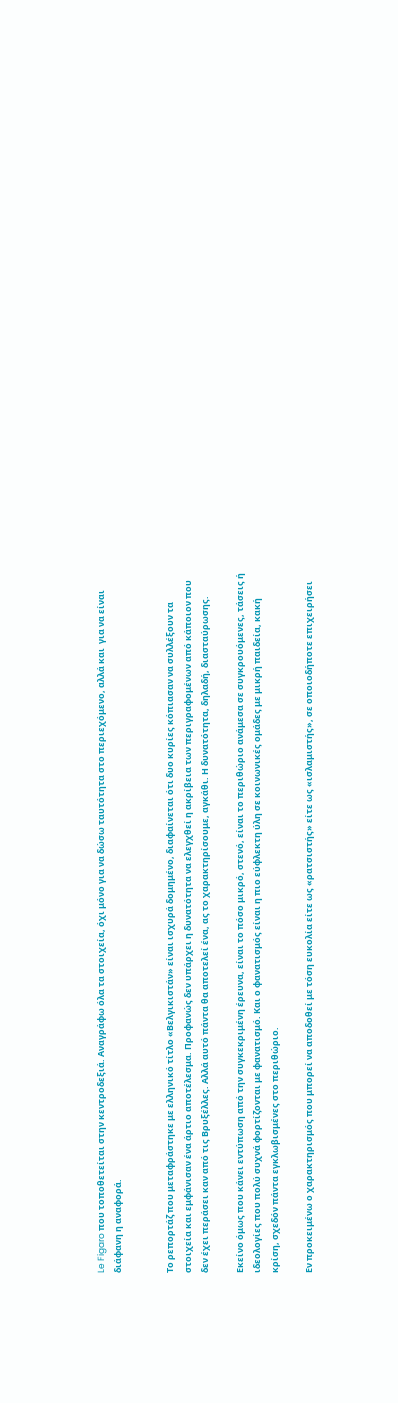Le Figaro που τοποθετείται στην κεντροδεξιά. Αναγράφω όλα τα στοιχεία, όχι μόνο για να δώσω ταυτότητα στο περιεχόμενο, αλλά και  για να είναι διάφανη η αναφορά.


Το ρεπορτάζ που μεταφράστηκε με ελληνικό τίτλο «Βελγικιστάν» είναι ισχυρά δομημένο, διαφαίνεται ότι δυο κυρίες κόπιασαν να συλλέξουν τα στοιχεία και εμφάνισαν ένα άρτιο αποτέλεσμα. Προφανώς δεν υπάρχει η δυνατότητα να ελεγχθεί η ακρίβεια των περιγραφομένων από κάποιον που δεν έχει περάσει καν από τις Βρυξέλλες. Αλλά αυτό πάντα θα αποτελεί ένα, ας το χαρακτηρίσουμε, αγκάθι. Η δυνατότητα, δηλαδή, διασταύρωσης.

Εκείνο όμως που κάνει εντύπωση από την συγκεκριμένη έρευνα, είναι το πόσο μικρό, στενό, είναι το περιθώριο ανάμεσα σε συγκρουόμενες, τάσεις ή ιδεολογίες που πολύ συχνά φορτίζονται με φανατισμό. Και ο φανατισμός είναι η πιο εύφλεκτη ύλη σε κοινωνικές ομάδες με μικρή παιδεία, κακή κρίση, σχεδόν πάντα εγκλωβισμένες στο περιθώριο.

Εν προκειμένω ο χαρακτηρισμός που μπορεί να αποδοθεί με τόση ευκολία είτε ως «ρατσιστής» είτε ως «ισλαμιστής», σε οποιοδήποτε επιχειρήσει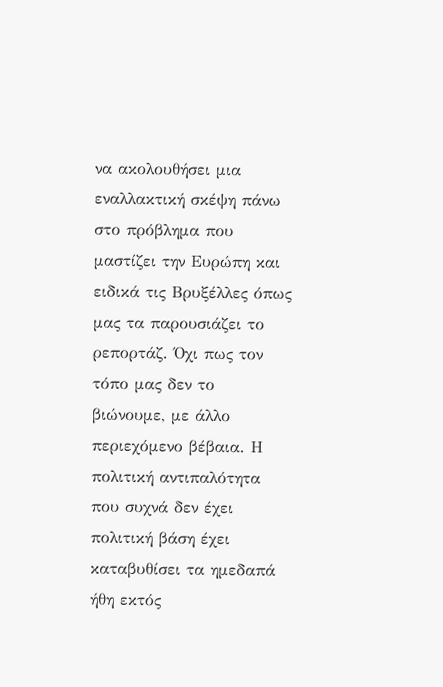να ακολουθήσει μια εναλλακτική σκέψη πάνω στο πρόβλημα που μαστίζει την Ευρώπη και ειδικά τις Βρυξέλλες όπως μας τα παρουσιάζει το ρεπορτάζ. Όχι πως τον τόπο μας δεν το βιώνουμε, με άλλο περιεχόμενο βέβαια. Η πολιτική αντιπαλότητα που συχνά δεν έχει πολιτική βάση έχει καταβυθίσει τα ημεδαπά ήθη εκτός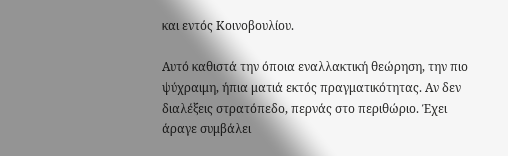και εντός Κοινοβουλίου.

Αυτό καθιστά την όποια εναλλακτική θεώρηση, την πιο ψύχραιμη, ήπια ματιά εκτός πραγματικότητας. Αν δεν διαλέξεις στρατόπεδο, περνάς στο περιθώριο. Έχει άραγε συμβάλει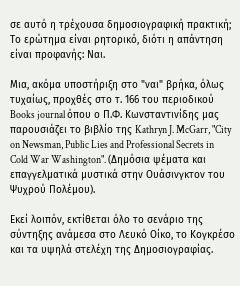σε αυτό η τρέχουσα δημοσιογραφική πρακτική; Το ερώτημα είναι ρητορικό, διότι η απάντηση είναι προφανής: Ναι.

Μια, ακόμα υποστήριξη στο "ναι" βρήκα, όλως τυχαίως, προχθές στο τ. 166 του περιοδικού Books journal όπου ο Π.Φ. Κωνσταντινίδης μας παρουσιάζει το βιβλίο της Kathryn J. McGarr, "City on Newsman, Public Lies and Professional Secrets in Cold War Washington". (Δημόσια ψέματα και επαγγελματικά μυστικά στην Ουάσινγκτον του Ψυχρού Πολέμου).

Εκεί λοιπόν, εκτίθεται όλο το σενάριο της σύντηξης ανάμεσα στο Λευκό Οίκο, το Κογκρέσο και τα υψηλά στελέχη της Δημοσιογραφίας.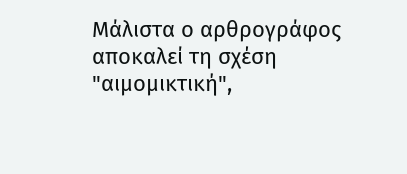Μάλιστα ο αρθρογράφος αποκαλεί τη σχέση "αιμομικτική",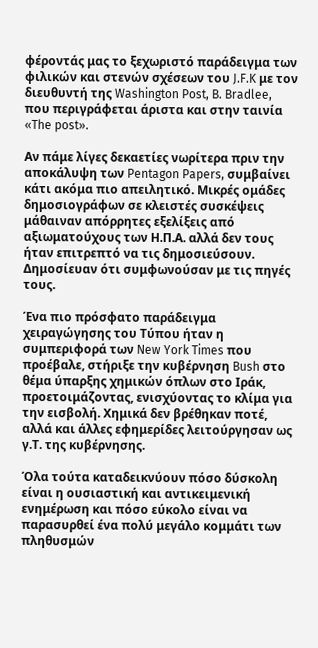φέροντάς μας το ξεχωριστό παράδειγμα των φιλικών και στενών σχέσεων του J.F.K με τον διευθυντή της Washington Post, B. Bradlee, που περιγράφεται άριστα και στην ταινία «The post».

Αν πάμε λίγες δεκαετίες νωρίτερα πριν την αποκάλυψη των Pentagon Papers, συμβαίνει κάτι ακόμα πιο απειλητικό. Μικρές ομάδες δημοσιογράφων σε κλειστές συσκέψεις μάθαιναν απόρρητες εξελίξεις από αξιωματούχους των Η.Π.Α. αλλά δεν τους ήταν επιτρεπτό να τις δημοσιεύσουν. Δημοσίευαν ότι συμφωνούσαν με τις πηγές τους.

Ένα πιο πρόσφατο παράδειγμα χειραγώγησης του Τύπου ήταν η συμπεριφορά των New York Times που προέβαλε, στήριξε την κυβέρνηση Bush στο θέμα ύπαρξης χημικών όπλων στο Ιράκ, προετοιμάζοντας, ενισχύοντας το κλίμα για την εισβολή. Χημικά δεν βρέθηκαν ποτέ, αλλά και άλλες εφημερίδες λειτούργησαν ως γ.Τ. της κυβέρνησης.

Όλα τούτα καταδεικνύουν πόσο δύσκολη είναι η ουσιαστική και αντικειμενική ενημέρωση και πόσο εύκολο είναι να παρασυρθεί ένα πολύ μεγάλο κομμάτι των πληθυσμών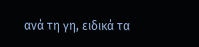ανά τη γη, ειδικά τα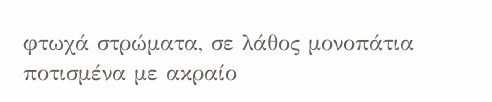φτωχά στρώματα, σε λάθος μονοπάτια ποτισμένα με ακραίο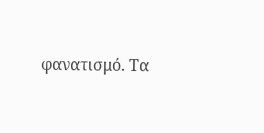φανατισμό. Τα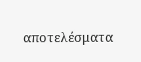αποτελέσματα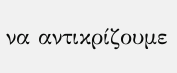να αντικρίζουμε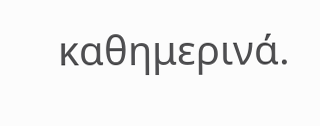καθημερινά.